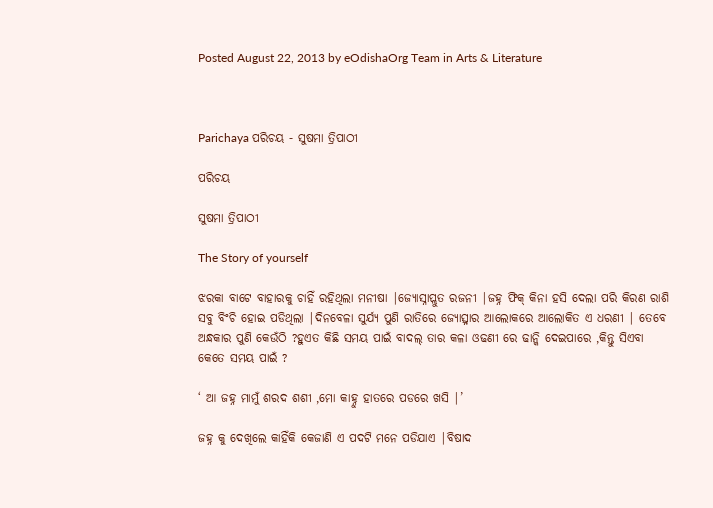Posted August 22, 2013 by eOdishaOrg Team in Arts & Literature



Parichaya ପରିଚୟ - ସୁଷମା ତ୍ରିପାଠୀ

ପରିଚୟ

ସୁଷମା ତ୍ରିପାଠୀ

The Story of yourself

ଝରକା ବାଟେ ବାହାରକୁ ଚାହିଁ ରହିଥିଲା ମନୀଷା |ଜ୍ୟୋସ୍ନାପ୍ଲୁତ ରଜନୀ |ଜହ୍ନ ଫିକ୍ କିନା ହସି ଦେଲା ପରି କିରଣ ରାଶି ସବୁ ବିଂଚି ହୋଇ ପଡିଥିଲା |ଦିନବେଳା ସୁର୍ଯ୍ୟ ପୁଣି ରାତିରେ ଜ୍ୟୋତ୍ସ୍ନାର ଆଲୋକରେ ଆଲୋକିତ ଏ ଧରଣୀ | ତେବେ ଅନ୍ଧକାର ପୁଣି କେଉଁଠି ?ହୁଏତ କିଛି ସମୟ ପାଇଁ ବାଦଲ୍ ତାର କଳା ଓଢଣୀ ରେ ଢାନ୍କି ଦେଇପାରେ ,କିନ୍ତୁ ସିଏବା କେତେ ସମୟ ପାଇଁ ?

‘ ଆ ଜହ୍ନ ମାମୁଁ ଶରଦ ଶଶୀ ,ମୋ କାହ୍ନୁ ହାତରେ ପଡରେ ଖସି |’

ଜହ୍ନ କୁ ଦେଖିଲେ କାହିଁକି କେଜାଣି ଏ ପଦଟି ମନେ ପଡିଯାଏ |ବିଷାଦ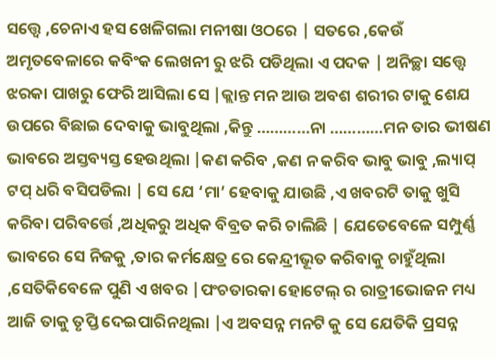ସତ୍ତ୍ବେ ,ଚେନାଏ ହସ ଖେଳିଗଲା ମନୀଷା ଓଠରେ | ସତରେ ,କେଉଁ ଅମୃତବେଳାରେ କବିଂକ ଲେଖନୀ ରୁ ଝରି ପଡିଥିଲା ଏ ପଦକ | ଅନିଚ୍ଛା ସତ୍ତ୍ବେ ଝରକା ପାଖରୁ ଫେରି ଆସିଲା ସେ |କ୍ଲାନ୍ତ ମନ ଆଉ ଅବଶ ଶରୀର ଟାକୁ ଶେଯ ଉପରେ ବିଛାଇ ଦେବାକୁ ଭାବୁଥିଲା ,କିନ୍ତୁ …………ନା …………ମନ ତାର ଭୀଷଣ ଭାବରେ ଅସ୍ତବ୍ୟସ୍ତ ହେଉଥିଲା |କଣ କରିବ ,କଣ ନ କରିବ ଭାବୁ ଭାବୁ ,ଲ୍ୟାପ୍ ଟପ୍ ଧରି ବସିପଡିଲା | ସେ ଯେ ‘ମା’ ହେବାକୁ ଯାଉଛି ,ଏ ଖବରଟି ତାକୁ ଖୁସି କରିବା ପରିବର୍ତ୍ତେ ,ଅଧିକରୁ ଅଧିକ ବିବ୍ରତ କରି ଚାଲିଛି | ଯେତେବେଳେ ସମ୍ପୁର୍ଣ୍ଣ ଭାବରେ ସେ ନିଜକୁ ,ତାର କର୍ମକ୍ଷେତ୍ର ରେ କେନ୍ଦ୍ରୀଭୂତ କରିବାକୁ ଚାହୁଁଥିଲା ,ସେତିକିବେଳେ ପୁଣି ଏ ଖବର |ପଂଚତାରକା ହୋଟେଲ୍ ର ରାତ୍ରୀଭୋଜନ ମଧ୍ୟ ଆଜି ତାକୁ ତୃପ୍ତି ଦେଇପାରିନଥିଲା |ଏ ଅବସନ୍ନ ମନଟି କୁ ସେ ଯେତିକି ପ୍ରସନ୍ନ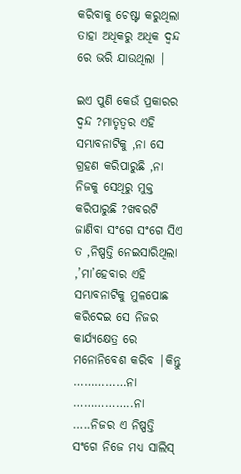କରିବାକୁ ଚେଷ୍ଟା କରୁଥିଲା ତାହା ଅଧିକରୁ ଅଧିକ ଦ୍ବନ୍ଦ ରେ ଭରି ଯାଉଥିଲା |

ଇଏ ପୁଣି କେଉଁ ପ୍ରକାରର ଦ୍ବନ୍ଦ ?ମାତୃତ୍ବର ଏହି ସମ୍ଭାବନାଟିକୁ ,ନା ସେ ଗ୍ରହଣ କରିପାରୁଛି ,ନା ନିଜକୁ ସେଥିରୁ ମୁକ୍ତ କରିପାରୁଛି ?ଖବରଟି ଜାଣିବା ସଂଗେ ସଂଗେ ସିଏ ତ ,ନିଷ୍ପତ୍ତି ନେଇସାରିଥିଲା ,’ମା’ହେବାର ଏହି ସମ୍ଭାବନାଟିକୁ ମୁଳପୋଛ କରିଦେଇ ସେ ନିଜର କାର୍ଯ୍ୟକ୍ଷେତ୍ର ରେ ମନୋନିବେଶ କରିବ |କିନ୍ତୁ ……………ନା ……………..ନା …..ନିଜର ଏ ନିଷ୍ପତ୍ତି ସଂଗେ ନିଜେ ମଧ୍ୟ ସାଲିସ୍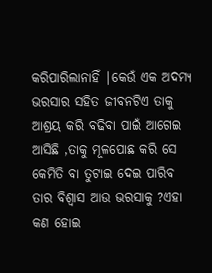କରିପାରିଲାନାହିଁ |କେଉଁ ଏକ ଅଦମ୍ୟ ଭରସାର ସହିତ ଜୀବନଟିଏ ତାକୁ ଆଶ୍ରୟ କରି ବଢିବା ପାଇଁ ଆଗେଇ ଆସିଛି ,ତାକୁ ମୂଳପୋଛ କରି ସେ କେମିତି ବା ତୁଟାଇ ଦେଇ ପାରିବ ତାର ବିଶ୍ବାସ ଆଉ ଭରସାକୁ ?ଏହା କଣ ହୋଇ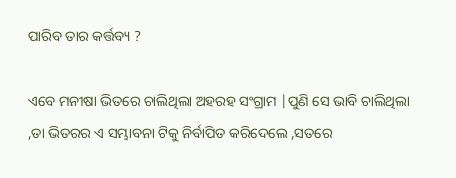ପାରିବ ତାର କର୍ତ୍ତବ୍ୟ ?

ଏବେ ମନୀଷା ଭିତରେ ଚାଲିଥିଲା ଅହରହ ସଂଗ୍ରାମ |ପୁଣି ସେ ଭାବି ଚାଲିଥିଲା ,ତା ଭିତରର ଏ ସମ୍ଭାବନା ଟିକୁ ନିର୍ବାପିତ କରିଦେଲେ ,ସତରେ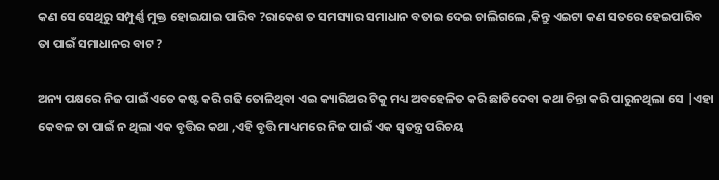କଣ ସେ ସେଥିରୁ ସମ୍ପୁର୍ଣ୍ଣ ମୁକ୍ତ ହୋଇଯାଇ ପାରିବ ?ରାକେଶ ତ ସମସ୍ୟାର ସମାଧାନ ବତାଇ ଦେଇ ଚାଲିଗଲେ ,କିନ୍ତୁ ଏଇଟା କଣ ସତରେ ହେଇପାରିବ ତା ପାଇଁ ସମାଧାନର ବାଟ ?

ଅନ୍ୟ ପକ୍ଷରେ ନିଜ ପାଇଁ ଏତେ କଷ୍ଟ କରି ଗଢି ତୋଳିଥିବା ଏଇ କ୍ୟାରିଅର ଟିକୁ ମଧ୍ୟ ଅବହେଳିତ କରି ଛାଡିଦେବା କଥା ଚିନ୍ତା କରି ପାରୁନଥିଲା ସେ |ଏହା କେବଳ ତା ପାଇଁ ନ ଥିଲା ଏକ ବୃତ୍ତିର କଥା ,ଏହି ବୃତ୍ତି ମାଧ୍ୟମରେ ନିଜ ପାଇଁ ଏକ ସ୍ବତନ୍ତ୍ର ପରିଚୟ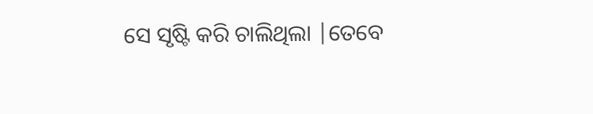ସେ ସୃଷ୍ଟି କରି ଚାଲିଥିଲା |ତେବେ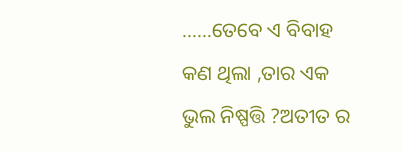……ତେବେ ଏ ବିବାହ କଣ ଥିଲା ,ତାର ଏକ ଭୁଲ ନିଷ୍ପତ୍ତି ?ଅତୀତ ର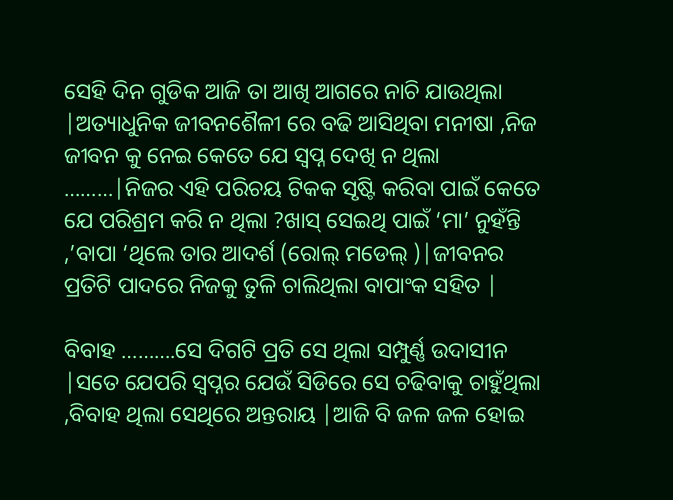ସେହି ଦିନ ଗୁଡିକ ଆଜି ତା ଆଖି ଆଗରେ ନାଚି ଯାଉଥିଲା |ଅତ୍ୟାଧୁନିକ ଜୀବନଶୈଳୀ ରେ ବଢି ଆସିଥିବା ମନୀଷା ,ନିଜ ଜୀବନ କୁ ନେଇ କେତେ ଯେ ସ୍ବପ୍ନ ଦେଖି ନ ଥିଲା ………|ନିଜର ଏହି ପରିଚୟ ଟିକକ ସୃଷ୍ଟି କରିବା ପାଇଁ କେତେ ଯେ ପରିଶ୍ରମ କରି ନ ଥିଲା ?ଖାସ୍ ସେଇଥି ପାଇଁ ‘ମା’ ନୁହଁନ୍ତି ,’ବାପା ‘ଥିଲେ ତାର ଆଦର୍ଶ (ରୋଲ୍ ମଡେଲ୍ )|ଜୀବନର ପ୍ରତିଟି ପାଦରେ ନିଜକୁ ତୁଳି ଚାଲିଥିଲା ବାପାଂକ ସହିତ |

ବିବାହ ……….ସେ ଦିଗଟି ପ୍ରତି ସେ ଥିଲା ସମ୍ପୁର୍ଣ୍ଣ ଉଦାସୀନ |ସତେ ଯେପରି ସ୍ବପ୍ନର ଯେଉଁ ସିଡିରେ ସେ ଚଢିବାକୁ ଚାହୁଁଥିଲା ,ବିବାହ ଥିଲା ସେଥିରେ ଅନ୍ତରାୟ |ଆଜି ବି ଜଳ ଜଳ ହୋଇ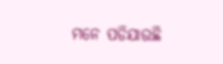ମନେ ପଡିଯାଉଛି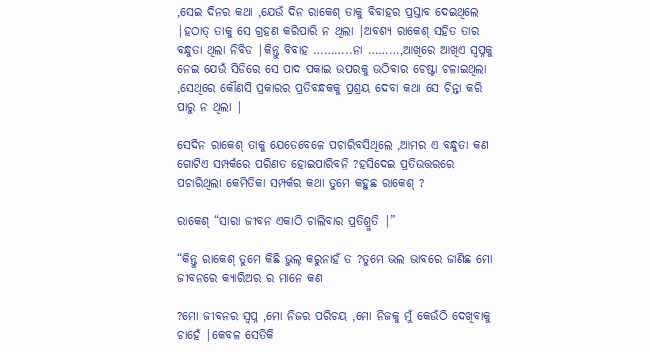,ସେଇ ଦିନର କଥା ,ଯେଉଁ ଦିନ ରାକେଶ୍ ତାକୁ ବିବାହର ପ୍ରସ୍ତାବ ଦେଇଥିଲେ |ହଠାତ୍ ତାକୁ ସେ ଗ୍ରହଣ କରିପାରି ନ ଥିଲା |ଅବଶ୍ୟ ରାକେଶ୍ ସହିତ ତାର ବନ୍ଧୁତା ଥିଲା ନିବିଡ |କିନ୍ତୁ ବିବାହ ………..ନା ………,ଆଖିରେ ଆଖିଏ ସ୍ବପ୍ନକୁ ନେଇ ଯେଉଁ ସିଡିରେ ସେ ପାଦ ପକାଇ ଉପରକୁ ଉଠିବାର ଚେଷ୍ଟା ଚଳାଇଥିଲା ,ସେଥିରେ କୌଣସି ପ୍ରକାରର ପ୍ରତିବନ୍ଧକକୁ ପ୍ରଶ୍ରୟ ଦେବା କଥା ସେ ଚିନ୍ତା କରି ପାରୁ ନ ଥିଲା |

ସେଦିନ ରାକେଶ୍ ତାକୁ ଯେତେବେଳେ ପଚାରିବସିଥିଲେ ,ଆମର ଏ ବନ୍ଧୁତା କଣ ଗୋଟିଏ ସମ୍ପର୍କରେ ପରିଣତ ହୋଇପାରିବନି ?ହସିଦେଇ ପ୍ରତିଉତ୍ତରରେ ପଚାରିଥିଲା କେମିତିକା ସମ୍ପର୍କର କଥା ତୁମେ କହୁଛ ରାକେଶ୍ ?

ରାକେଶ୍ “ସାରା ଜୀବନ ଏକାଠି ଚାଲିବାର ପ୍ରତିଶ୍ରୁତି |”

“କିନ୍ତୁ ରାକେଶ୍ ତୁମେ କିଛି ଭୁଲ୍ କରୁନାହଁ ତ ?ତୁମେ ଭଲ ଭାବରେ ଜାଣିଛ ମୋ ଜୀବନରେ କ୍ୟାରିଅର ର ମାନେ କଣ

?ମୋ ଜୀବନର ସ୍ବପ୍ନ ,ମୋ ନିଜର ପରିଚୟ ,ମୋ ନିଜକୁ ମୁଁ କେଉଁଠି ଦେଖିବାକୁ ଚାହେଁ |କେବଳ ସେତିକି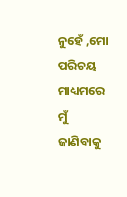ନୁହେଁ ,ମୋ ପରିଚୟ ମାଧ୍ୟମରେ ମୁଁ ଜାଣିବାକୁ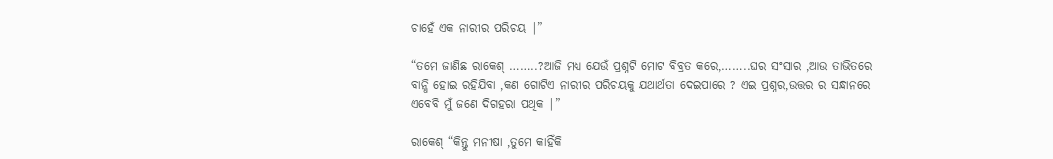ଚାହେଁ ଏକ ନାରୀର ପରିଚୟ |”

“ତମେ ଜାଣିଛ ରାକେଶ୍ ……..?ଆଜି ମଧ୍ୟ ଯେଉଁ ପ୍ରଶ୍ନଟି ମୋଟ ବିବ୍ରତ କରେ,……..ଘର ସଂସାର ,ଆଉ ତାଭିତରେ ବାନ୍ଧି ହୋଇ ରହିଯିବା ,କଣ ଗୋଟିଏ ନାରୀର ପରିଚୟକୁ ଯଥାର୍ଥତା ଦେଇପାରେ ? ଏଇ ପ୍ରଶ୍ନର,ଉତ୍ତର ର ସନ୍ଧାନରେ ଏବେବି ମୁଁ ଜଣେ ଦିଗହରା ପଥିକ |”

ରାକେଶ୍ “କିନ୍ତୁ ମନୀଷା ,ତୁମେ କାହିଁକି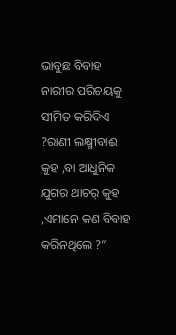ଭାବୁଛ ବିବାହ ନାରୀର ପରିଚୟକୁ ସୀମିତ କରିଦିଏ ?ରାଣୀ ଲକ୍ଷ୍ମୀବାଈ କୁହ ,ବା ଆଧୁନିକ ଯୁଗର ଥାଚର୍ କୁହ ,ଏମାନେ କଣ ବିବାହ କରିନଥିଲେ ?”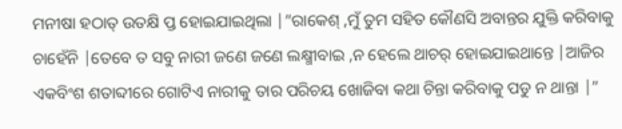ମନୀଷା ହଠାତ୍ ଉତକ୍ଷି ପ୍ତ ହୋଇଯାଇଥିଲା |”ରାକେଶ୍ ,ମୁଁ ତୁମ ସହିତ କୌଣସି ଅବାନ୍ତର ଯୁକ୍ତି କରିବାକୁ ଚାହେଁନି |ତେବେ ତ ସବୁ ନାରୀ ଜଣେ ଜଣେ ଲକ୍ଷ୍ମୀବାଇ ,ନ ହେଲେ ଥାଚର୍ ହୋଇଯାଇଥାନ୍ତେ |ଆଜିର ଏକବିଂଶ ଶତାବ୍ଦୀରେ ଗୋଟିଏ ନାରୀକୁ ତାର ପରିଚୟ ଖୋଜିବା କଥା ଚିନ୍ତା କରିବାକୁ ପଡୁ ନ ଥାନ୍ତା |”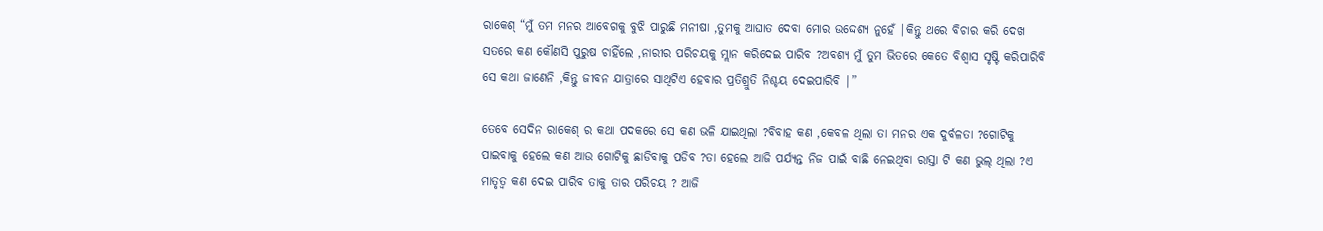ରାକେଶ୍ “ମୁଁ ତମ ମନର ଆବେଗକୁ ବୁଝି ପାରୁଛି ମନୀଷା ,ତୁମକୁ ଆଘାତ ଦେବା ମୋର ଉଦ୍ଦେଶ୍ୟ ନୁହେଁ |କିନ୍ତୁ ଥରେ ବିଚାର କରି ଦେଖ ସତରେ କଣ କୌଣସି ପୁରୁଷ ଚାହିଁଲେ ,ନାରୀର ପରିଚୟକୁ ମ୍ଲାନ କରିଦେଇ ପାରିବ ?ଅବଶ୍ୟ ମୁଁ ତୁମ ଭିତରେ କେତେ ବିଶ୍ବାସ ସୃଷ୍ଟି କରିପାରିବି ସେ କଥା ଜାଣେନି ,କିନ୍ତୁ ଜୀବନ ଯାତ୍ରାରେ ସାଥିଟିଏ ହେବାର ପ୍ରତିଶ୍ରୁତି ନିଶ୍ଚୟ ଦେଇପାରିବି |”

ତେବେ ସେଦିନ ରାକେଶ୍ ର କଥା ପଦକରେ ସେ କଣ ଭଳି ଯାଇଥିଲା ?ବିବାହ କଣ ,କେବଳ ଥିଲା ତା ମନର ଏକ ଦୁର୍ବଳତା ?ଗୋଟିକୁ ପାଇବାକୁ ହେଲେ କଣ ଆଉ ଗୋଟିକୁ ଛାଡିବାକୁ ପଡିବ ?ତା ହେଲେ ଆଜି ପର୍ଯ୍ୟନ୍ତ ନିଜ ପାଇଁ ବାଛି ନେଇଥିବା ରାସ୍ତା ଟି କଣ ଭୁଲ୍ ଥିଲା ?ଏ ମାତୃତ୍ବ କଣ ଦେଇ ପାରିବ ତାକୁ ତାର ପରିଚୟ ? ଆଜି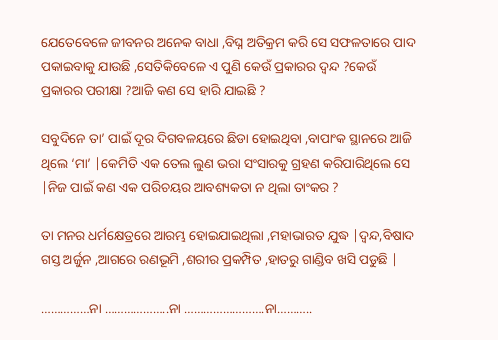ଯେତେବେଳେ ଜୀବନର ଅନେକ ବାଧା ,ବିଘ୍ନ ଅତିକ୍ରମ କରି ସେ ସଫଳତାରେ ପାଦ ପକାଇବାକୁ ଯାଉଛି ,ସେତିକିବେଳେ ଏ ପୁଣି କେଉଁ ପ୍ରକାରର ଦ୍ବନ୍ଦ ?କେଉଁ ପ୍ରକାରର ପରୀକ୍ଷା ?ଆଜି କଣ ସେ ହାରି ଯାଇଛି ?

ସବୁଦିନେ ତା’ ପାଇଁ ଦୂର ଦିଗବଳୟରେ ଛିଡା ହୋଇଥିବା ,ବାପାଂକ ସ୍ଥାନରେ ଆଜି ଥିଲେ ‘ମା’ |କେମିତି ଏକ ତେଲ ଲୁଣ ଭରା ସଂସାରକୁ ଗ୍ରହଣ କରିପାରିଥିଲେ ସେ |ନିଜ ପାଇଁ କଣ ଏକ ପରିଚୟର ଆବଶ୍ୟକତା ନ ଥିଲା ତାଂକର ?

ତା ମନର ଧର୍ମକ୍ଷେତ୍ରରେ ଆରମ୍ଭ ହୋଇଯାଇଥିଲା ,ମହାଭାରତ ଯୁଦ୍ଧ |ଦ୍ବନ୍ଦ,ବିଷାଦ ଗସ୍ତ ଅର୍ଜୁନ ,ଆଗରେ ରଣଭୂମି ,ଶରୀର ପ୍ରକମ୍ପିତ ,ହାତରୁ ଗାଣ୍ଡିବ ଖସି ପଡୁଛି |

……………ନା ………………..ନା …………………….ନା………..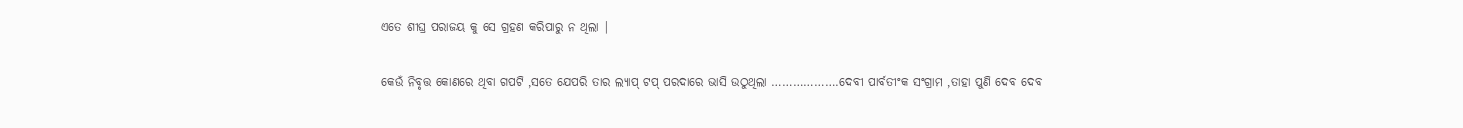ଏତେ ଶୀଘ୍ର ପରାଜୟ କୁ ସେ ଗ୍ରହଣ କରିପାରୁ ନ ଥିଲା |

କେଉଁ ନିବୃତ୍ତ କୋଣରେ ଥିବା ଗପଟି ,ସତେ ଯେପରି ତାର ଲ୍ୟାପ୍ ଟପ୍ ପରଦାରେ ଭାସି ଉଠୁଥିଲା ……………….ଦେବୀ ପାର୍ବତୀଂକ ସଂଗ୍ରାମ ,ତାହା ପୁଣି ଦେବ ଦେବ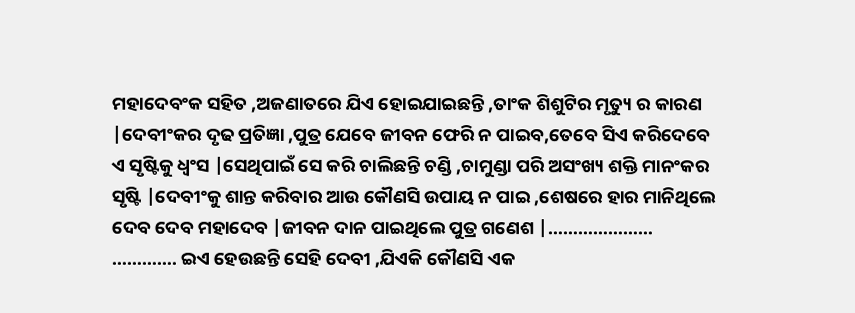ମହାଦେବଂକ ସହିତ ,ଅଜଣାତରେ ଯିଏ ହୋଇଯାଇଛନ୍ତି ,ତାଂକ ଶିଶୁଟିର ମୃତ୍ୟୁ ର କାରଣ |ଦେବୀଂକର ଦୃଢ ପ୍ରତିଜ୍ଞା ,ପୁତ୍ର ଯେବେ ଜୀବନ ଫେରି ନ ପାଇବ,ତେବେ ସିଏ କରିଦେବେ ଏ ସୃଷ୍ଟିକୁ ଧ୍ବଂସ |ସେଥିପାଇଁ ସେ କରି ଚାଲିଛନ୍ତି ଚଣ୍ଡି ,ଚାମୁଣ୍ଡା ପରି ଅସଂଖ୍ୟ ଶକ୍ତି ମାନଂକର ସୃଷ୍ଟି |ଦେବୀଂକୁ ଶାନ୍ତ କରିବାର ଆଉ କୌଣସି ଉପାୟ ନ ପାଇ ,ଶେଷରେ ହାର ମାନିଥିଲେ ଦେବ ଦେବ ମହାଦେବ |ଜୀବନ ଦାନ ପାଇଥିଲେ ପୁତ୍ର ଗଣେଶ |………………… …………. ଇଏ ହେଉଛନ୍ତି ସେହି ଦେବୀ ,ଯିଏକି କୌଣସି ଏକ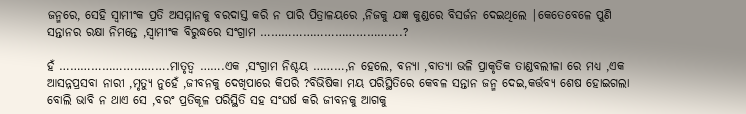ଜନ୍ମରେ, ସେହି ସ୍ବାମୀଂକ ପ୍ରତି ଅସମ୍ମାନକୁ ବରଦାସ୍ତ କରି ନ ପାରି ପିତ୍ରାଳୟରେ ,ନିଜକୁ ଯଜ୍ଞ କୁଣ୍ଡରେ ବିସର୍ଜନ ଦେଇଥିଲେ |କେତେବେଳେ ପୁଣି ସନ୍ତାନର ରକ୍ଷା ନିମନ୍ତେ ,ସ୍ବାମୀଂକ ବିରୁଦ୍ଧରେ ସଂଗ୍ରାମ ………………………………….?

ହଁ ………………………….ମାତୃତ୍ବ …….ଏକ ,ସଂଗ୍ରାମ ନିଶ୍ଚୟ ………,ନ ହେଲେ, ବନ୍ୟା ,ବାତ୍ୟା ଭଳି ପ୍ରାକୃତିକ ତାଣ୍ଡବଲୀଳା ରେ ମଧ୍ୟ ,ଏକ ଆସନ୍ନପ୍ରସବା ନାରୀ ,ମୃତ୍ୟୁ ନୁହେଁ ,ଜୀବନକୁ ଦେଖିପାରେ କିପରି ?ବିଭିଷିକା ମୟ ପରିସ୍ଥିତିରେ କେବଳ ସନ୍ତାନ ଜନ୍ମ ଦେଇ,କର୍ତ୍ତବ୍ୟ ଶେଷ ହୋଇଗଲା ବୋଲି ଭାବି ନ ଥାଏ ସେ ,ବରଂ ପ୍ରତିକୂଳ ପରିସ୍ଥିତି ସହ ସଂଘର୍ଷ କରି ଜୀବନକୁ ଆଗକୁ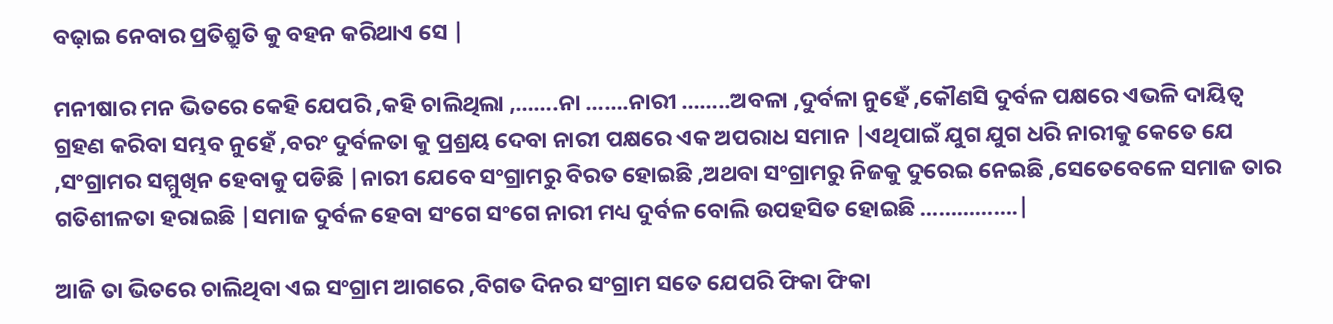ବଢ଼ାଇ ନେବାର ପ୍ରତିଶ୍ରୁତି କୁ ବହନ କରିଥାଏ ସେ |

ମନୀଷାର ମନ ଭିତରେ କେହି ଯେପରି ,କହି ଚାଲିଥିଲା ,…….ନା …….ନାରୀ ……..ଅବଳା ,ଦୁର୍ବଳା ନୁହେଁ ,କୌଣସି ଦୁର୍ବଳ ପକ୍ଷରେ ଏଭଳି ଦାୟିତ୍ବ ଗ୍ରହଣ କରିବା ସମ୍ଭବ ନୁହେଁ ,ବରଂ ଦୁର୍ବଳତା କୁ ପ୍ରଶ୍ରୟ ଦେବା ନାରୀ ପକ୍ଷରେ ଏକ ଅପରାଧ ସମାନ |ଏଥିପାଇଁ ଯୁଗ ଯୁଗ ଧରି ନାରୀକୁ କେତେ ଯେ ,ସଂଗ୍ରାମର ସମ୍ମୁଖିନ ହେବାକୁ ପଡିଛି |ନାରୀ ଯେବେ ସଂଗ୍ରାମରୁ ବିରତ ହୋଇଛି ,ଅଥବା ସଂଗ୍ରାମରୁ ନିଜକୁ ଦୁରେଇ ନେଇଛି ,ସେତେବେଳେ ସମାଜ ତାର ଗତିଶୀଳତା ହରାଇଛି |ସମାଜ ଦୁର୍ବଳ ହେବା ସଂଗେ ସଂଗେ ନାରୀ ମଧ୍ୟ ଦୁର୍ବଳ ବୋଲି ଉପହସିତ ହୋଇଛି …………….|

ଆଜି ତା ଭିତରେ ଚାଲିଥିବା ଏଇ ସଂଗ୍ରାମ ଆଗରେ ,ବିଗତ ଦିନର ସଂଗ୍ରାମ ସତେ ଯେପରି ଫିକା ଫିକା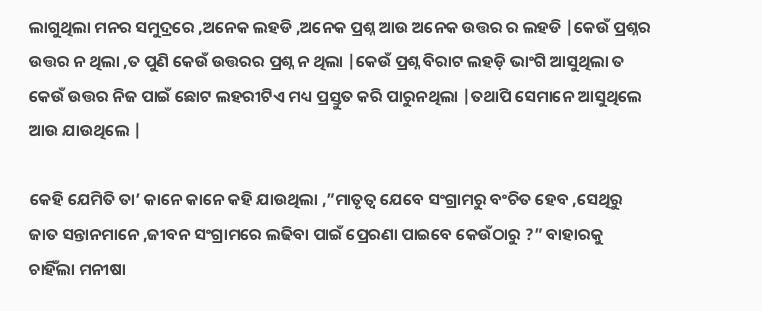ଲାଗୁଥିଲା ମନର ସମୁଦ୍ରରେ ,ଅନେକ ଲହଡି ,ଅନେକ ପ୍ରଶ୍ନ ଆଉ ଅନେକ ଉତ୍ତର ର ଲହଡି |କେଉଁ ପ୍ରଶ୍ନର ଉତ୍ତର ନ ଥିଲା ,ତ ପୁଣି କେଉଁ ଉତ୍ତରର ପ୍ରଶ୍ନ ନ ଥିଲା |କେଉଁ ପ୍ରଶ୍ନ ବିରାଟ ଲହଡ଼ି ଭାଂଗି ଆସୁଥିଲା ତ କେଉଁ ଉତ୍ତର ନିଜ ପାଇଁ ଛୋଟ ଲହରୀଟିଏ ମଧ୍ୟ ପ୍ରସ୍ତୁତ କରି ପାରୁନଥିଲା |ତଥାପି ସେମାନେ ଆସୁଥିଲେ ଆଉ ଯାଉଥିଲେ |

କେହି ଯେମିତି ତା’ କାନେ କାନେ କହି ଯାଉଥିଲା ,”ମାତୃତ୍ବ ଯେବେ ସଂଗ୍ରାମରୁ ବଂଚିତ ହେବ ,ସେଥିରୁ ଜାତ ସନ୍ତାନମାନେ ,ଜୀବନ ସଂଗ୍ରାମରେ ଲଢିବା ପାଇଁ ପ୍ରେରଣା ପାଇବେ କେଉଁଠାରୁ ?” ବାହାରକୁ ଚାହିଁଲା ମନୀଷା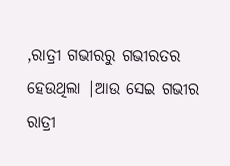,ରାତ୍ରୀ ଗଭୀରରୁ ଗଭୀରତର ହେଉଥିଲା |ଆଉ ସେଇ ଗଭୀର ରାତ୍ରୀ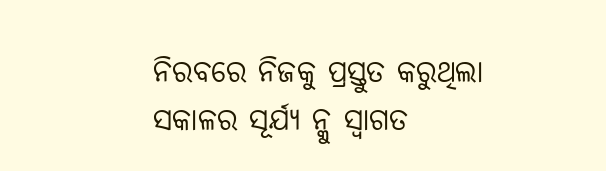ନିରବରେ ନିଜକୁ ପ୍ରସ୍ତୁତ କରୁଥିଲା ସକାଳର ସୂର୍ଯ୍ୟ ନ୍କୁ ସ୍ବାଗତ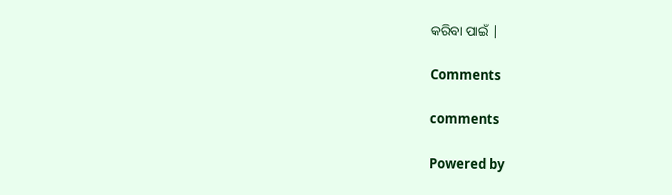କରିବା ପାଇଁ |

Comments

comments

Powered by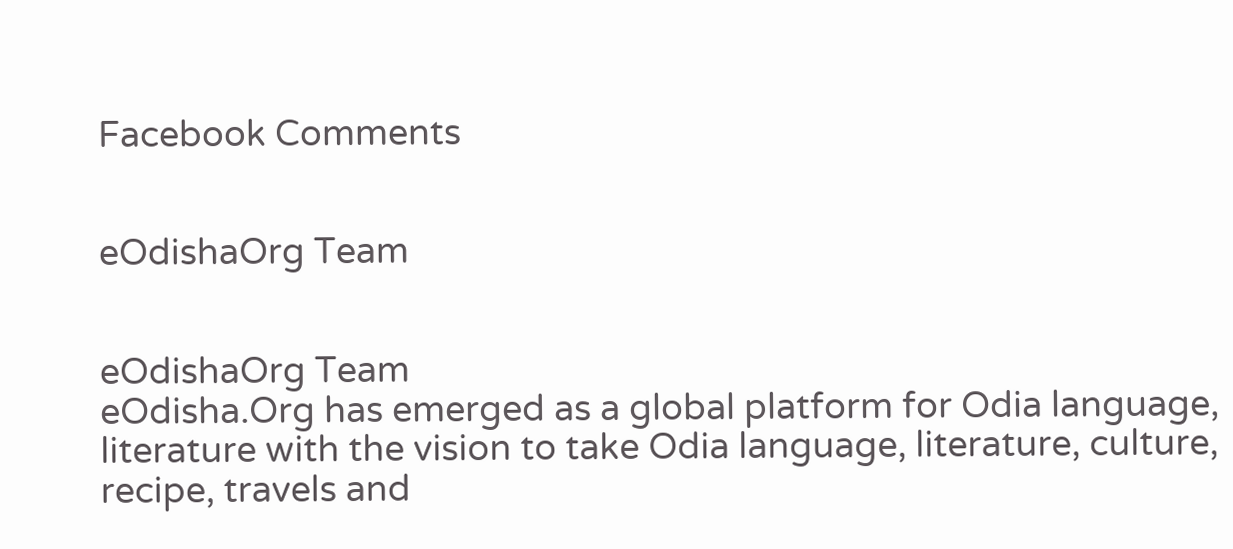Facebook Comments


eOdishaOrg Team


eOdishaOrg Team
eOdisha.Org has emerged as a global platform for Odia language, literature with the vision to take Odia language, literature, culture, recipe, travels and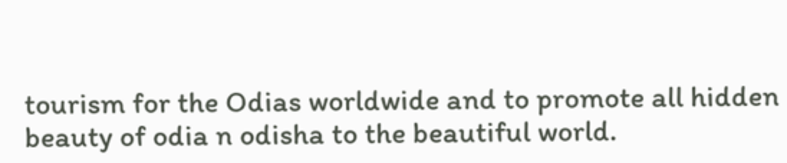tourism for the Odias worldwide and to promote all hidden beauty of odia n odisha to the beautiful world.